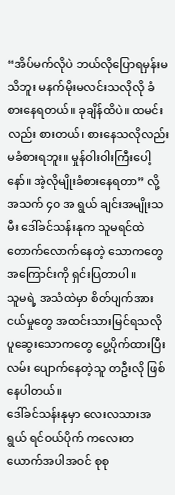“အိပ်မက်လိုပဲ ဘယ်လိုပြောရမှန်းမသိဘူး မနက်မိုးမလင်းသလိုလို ခံစားနေရတယ်။ ခုချိန်ထိပဲ။ ထမင်းလည်း စားတယ်၊ စားနေသလိုလည်း မခံစားရဘူး။ မှုန်ဝါးဝါးကြီးပေါ့နော်။ အဲ့လိုမျိုးခံစားနေရတာ” လို့ အသက် ၄၀ အ ရွယ် ချင်းအမျိုးသမီး ဒေါ်ခင်သန်းနုက သူမရင်ထဲ တောက်လောက်နေတဲ့ သောကတွေအကြောင်းကို ရှင်းပြတာပါ။
သူမရဲ့ အသံထဲမှာ စိတ်ပျက်အားငယ်မှုတွေ အထင်းသားမြင်ရသလို ပူဆွေးသောကတွေ ပွေ့ပိုက်ထားပြီး လမ်း ပျောက်နေတဲ့သူ တဦးလို ဖြစ်နေပါတယ်။
ဒေါ်ခင်သန်းနုမှာ လေးလသားအရွယ် ရင်ဝယ်ပိုက် ကလေးတယောက်အပါအဝင် စုစု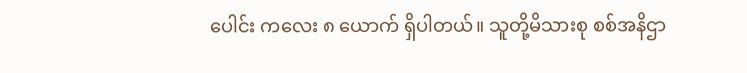ပေါင်း ကလေး ၈ ယောက် ရှိပါတယ်။ သူတို့မိသားစု စစ်အနိဌာ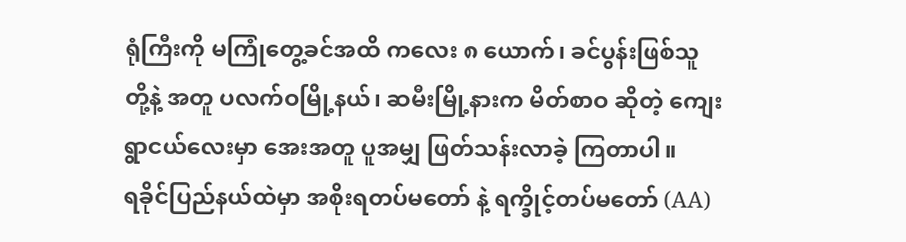ရုံကြီးကို မကြုံတွေ့ခင်အထိ ကလေး ၈ ယောက်၊ ခင်ပွန်းဖြစ်သူတို့နဲ့ အတူ ပလက်ဝမြို့နယ်၊ ဆမီးမြို့နားက မိတ်စာဝ ဆိုတဲ့ ကျေးရွာငယ်လေးမှာ အေးအတူ ပူအမျှ ဖြတ်သန်းလာခဲ့ ကြတာပါ။
ရခိုင်ပြည်နယ်ထဲမှာ အစိုးရတပ်မတော် နဲ့ ရက္ခိုင့်တပ်မတော် (AA)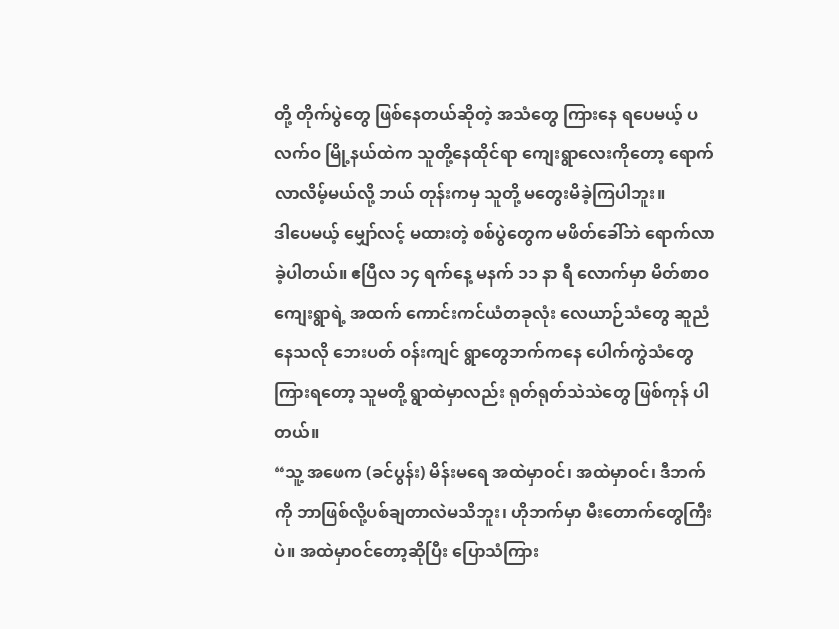တို့ တိုက်ပွဲတွေ ဖြစ်နေတယ်ဆိုတဲ့ အသံတွေ ကြားနေ ရပေမယ့် ပလက်ဝ မြို့နယ်ထဲက သူတို့နေထိုင်ရာ ကျေးရွာလေးကိုတော့ ရောက်လာလိမ့်မယ်လို့ ဘယ် တုန်းကမှ သူတို့ မတွေးမိခဲ့ကြပါဘူး။
ဒါပေမယ့် မျှော်လင့် မထားတဲ့ စစ်ပွဲတွေက မဖိတ်ခေါ်ဘဲ ရောက်လာခဲ့ပါတယ်။ ဧပြီလ ၁၄ ရက်နေ့ မနက် ၁၁ နာ ရီ လောက်မှာ မိတ်စာဝ ကျေးရွာရဲ့ အထက် ကောင်းကင်ယံတခုလုံး လေယာဉ်သံတွေ ဆူညံနေသလို ဘေးပတ် ဝန်းကျင် ရွာတွေဘက်ကနေ ပေါက်ကွဲသံတွေကြားရတော့ သူမတို့ ရွာထဲမှာလည်း ရုတ်ရုတ်သဲသဲတွေ ဖြစ်ကုန် ပါတယ်။
“သူ့ အဖေက (ခင်ပွန်း) မိန်းမရေ အထဲမှာဝင်၊ အထဲမှာဝင်၊ ဒီဘက်ကို ဘာဖြစ်လို့ပစ်ချတာလဲမသိဘူး၊ ဟိုဘက်မှာ မီးတောက်တွေကြီးပဲ။ အထဲမှာဝင်တော့ဆိုပြီး ပြောသံကြား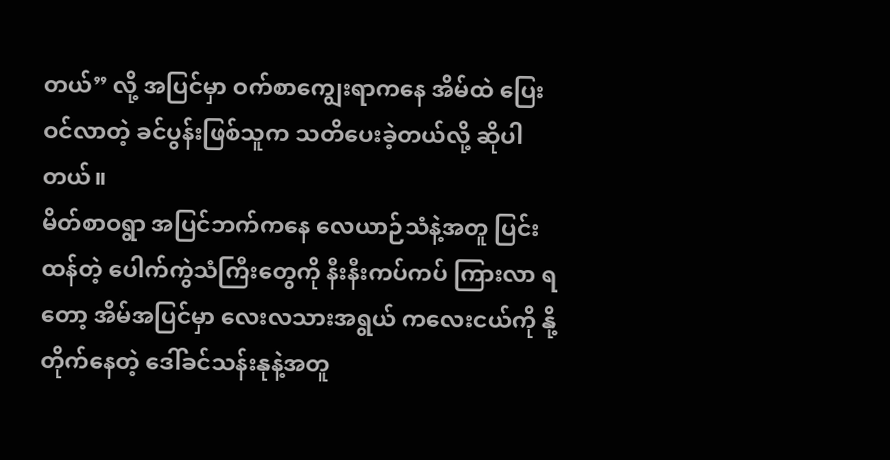တယ်” လို့ အပြင်မှာ ဝက်စာကျွေးရာကနေ အိမ်ထဲ ပြေးဝင်လာတဲ့ ခင်ပွန်းဖြစ်သူက သတိပေးခဲ့တယ်လို့ ဆိုပါတယ်။
မိတ်စာဝရွာ အပြင်ဘက်ကနေ လေယာဉ်သံနဲ့အတူ ပြင်းထန်တဲ့ ပေါက်ကွဲသံကြီးတွေကို နီးနီးကပ်ကပ် ကြားလာ ရတော့ အိမ်အပြင်မှာ လေးလသားအရွယ် ကလေးငယ်ကို နို့တိုက်နေတဲ့ ဒေါ်ခင်သန်းနုနဲ့အတူ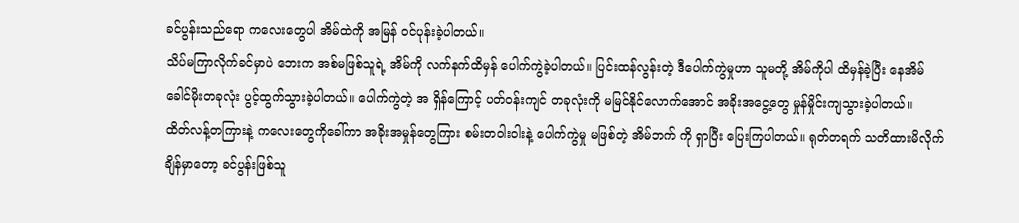ခင်ပွန်းသည်ရော ကလေးတွေပါ အိမ်ထဲကို အမြန် ဝင်ပုန်းခဲ့ပါတယ်။
သိပ်မကြာလိုက်ခင်မှာပဲ ဘေးက အစ်မဖြစ်သူရဲ့ အိမ်ကို လက်နက်ထိမှန် ပေါက်ကွဲခဲ့ပါတယ်။ ပြင်းထန်လွန်းတဲ့ ဒီပေါက်ကွဲမှုဟာ သူမတို့ အိမ်ကိုပါ ထိမှန်ခဲ့ပြီး နေအိမ် ခေါင်မိုးတခုလုံး ပွင့်ထွက်သွားခဲ့ပါတယ်။ ပေါက်ကွဲတဲ့ အ ရှိန်ကြောင့် ပတ်ဝန်းကျင် တခုလုံးကို မမြင်နိုင်လောက်အောင် အခိုးအငွေ့တွေ မှုန်မှိုင်းကျသွားခဲ့ပါတယ်။
ထိတ်လန့်တကြားနဲ့ ကလေးတွေကိုခေါ်ကာ အခိုးအမှုန်တွေကြား စမ်းတဝါးဝါးနဲ့ ပေါက်ကွဲမှု မဖြစ်တဲ့ အိမ်ဘက် ကို ရှာပြီး ပြေးကြပါတယ်။ ရုတ်တရက် သတိထားမိလိုက်ချိန်မှာတော့ ခင်ပွန်းဖြစ်သူ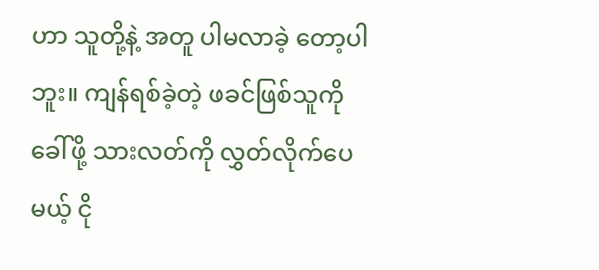ဟာ သူတို့နဲ့ အတူ ပါမလာခဲ့ တော့ပါဘူး။ ကျန်ရစ်ခဲ့တဲ့ ဖခင်ဖြစ်သူကို ခေါ်ဖို့ သားလတ်ကို လွှတ်လိုက်ပေမယ့် ငို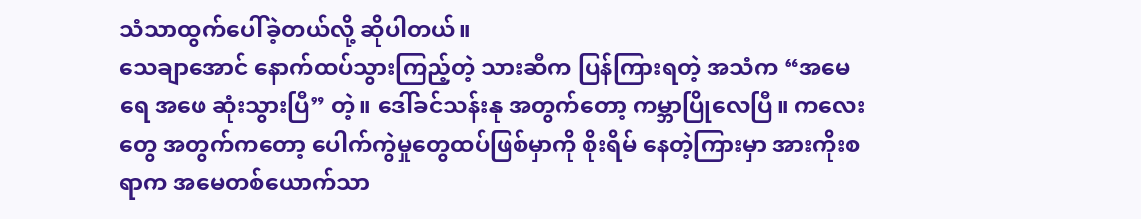သံသာထွက်ပေါ်ခဲ့တယ်လို့ ဆိုပါတယ်။
သေချာအောင် နောက်ထပ်သွားကြည့်တဲ့ သားဆီက ပြန်ကြားရတဲ့ အသံက “အမေရေ အဖေ ဆုံးသွားပြီ” တဲ့။ ဒေါ်ခင်သန်းနု အတွက်တော့ ကမ္ဘာပြိုလေပြီ။ ကလေးတွေ အတွက်ကတော့ ပေါက်ကွဲမှုတွေထပ်ဖြစ်မှာကို စိုးရိမ် နေတဲ့ကြားမှာ အားကိုးစရာက အမေတစ်ယောက်သာ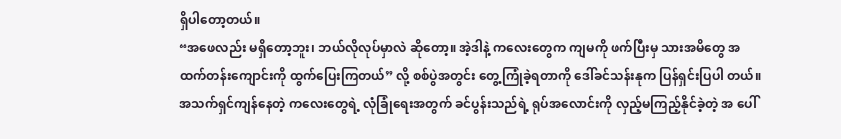ရှိပါတော့တယ်။
“အဖေလည်း မရှိတော့ဘူး၊ ဘယ်လိုလုပ်မှာလဲ ဆိုတော့။ အဲ့ဒါနဲ့ ကလေးတွေက ကျမကို ဖက်ပြီးမှ သားအမိတွေ အထက်တန်းကျောင်းကို ထွက်ပြေးကြတယ်” လို့ စစ်ပွဲအတွင်း တွေ့ကြုံခဲ့ရတာကို ဒေါ်ခင်သန်းနုက ပြန်ရှင်းပြပါ တယ်။
အသက်ရှင်ကျန်နေတဲ့ ကလေးတွေရဲ့ လုံခြုံရေးအတွက် ခင်ပွန်းသည်ရဲ့ ရုပ်အလောင်းကို လှည့်မကြည့်နိုင်ခဲ့တဲ့ အ ပေါ်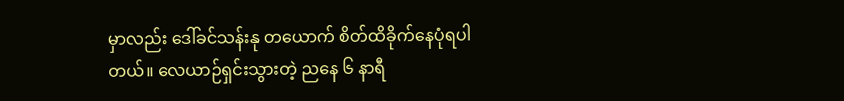မှာလည်း ဒေါ်ခင်သန်းနု တယောက် စိတ်ထိခိုက်နေပုံရပါတယ်။ လေယာဉ်ရှင်းသွားတဲ့ ညနေ ၆ နာရီ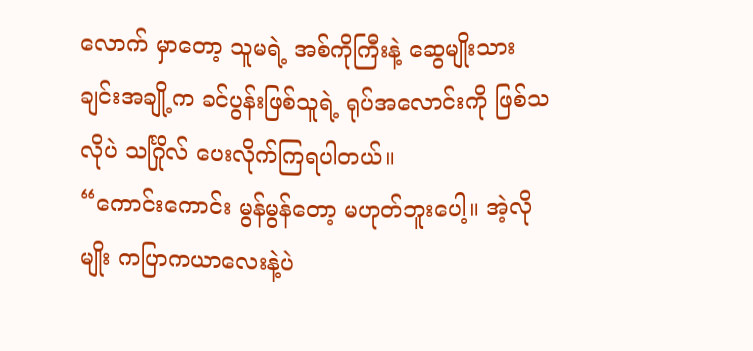လောက် မှာတော့ သူမရဲ့ အစ်ကိုကြီးနဲ့ ဆွေမျိုးသားချင်းအချို့က ခင်ပွန်းဖြစ်သူရဲ့ ရုပ်အလောင်းကို ဖြစ်သလိုပဲ သင်္ဂြိုလ် ပေးလိုက်ကြရပါတယ်။
“ကောင်းကောင်း မွန်မွန်တော့ မဟုတ်ဘူးပေါ့။ အဲ့လိုမျိုး ကပြာကယာလေးနဲ့ပဲ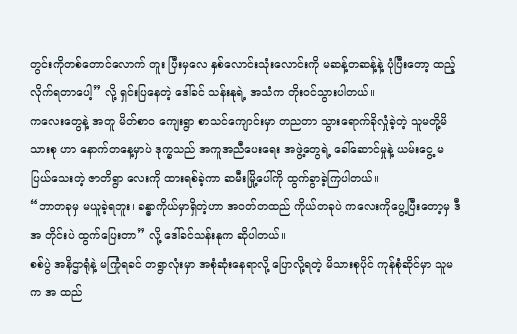တွင်းကိုတစ်တောင်လောက် တူး ပြီးမှလေ နှစ်လောင်းသုံးလောင်းကို မဆန့်တဆန့်နဲ့ ပုံပြီးတော့ ထည့်လိုက်ရတာပေါ့” လို့ ရှင်းပြနေတဲ့ ဒေါ်ခင် သန်းနုရဲ့ အသံက တိုးဝင်သွားပါတယ်။
ကလေးတွေနဲ့ အတူ မိတ်စာဝ ကျေးရွာ စာသင်ကျောင်းမှာ တညတာ သွားရောက်ခိုလှုံခဲ့တဲ့ သူမတို့မိသားစု ဟာ နောက်တနေ့မှာပဲ ဒုက္ခသည် အကူအညီပေးရေး အဖွဲ့တွေရဲ့ ခေါ်ဆောင်မှုနဲ့ ယမ်းငွေ့ မပြယ်သေးတဲ့ ဇာတိရွာ လေးကို ထားရစ်ခဲ့ကာ ဆမီးမြို့ပေါ်ကို ထွက်ခွာခဲ့ကြပါတယ်။
“ဘာတခုမှ မယူခဲ့ရဘူး၊ ခန္ဓာကိုယ်မှာရှိတဲ့ဟာ အဝတ်တထည် ကိုယ်တခုပဲ ကလေးကိုပွေ့ပြီးတော့မှ ဒီအ တိုင်းပဲ ထွက်ပြေးတာ” လို့ ဒေါ်ခင်သန်းနုက ဆိုပါတယ်။
စစ်ပွဲ အနိဌာရုံနဲ့ မကြုံရခင် တရွာလုံးမှာ အစုံဆုံးနေရာလို့ ပြောလို့ရတဲ့ မိသားစုပိုင် ကုန်စုံဆိုင်မှာ သူမက အ ထည်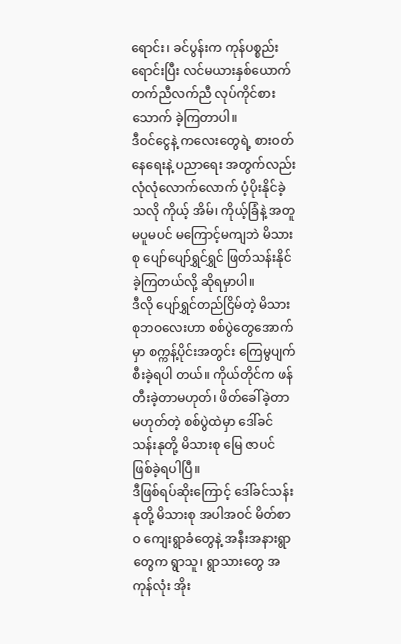ရောင်း၊ ခင်ပွန်းက ကုန်ပစ္စည်းရောင်းပြီး လင်မယားနှစ်ယောက် တက်ညီလက်ညီ လုပ်ကိုင်စားသောက် ခဲ့ကြတာပါ။
ဒီဝင်ငွေနဲ့ ကလေးတွေရဲ့ စားဝတ်နေရေးနဲ့ ပညာရေး အတွက်လည်း လုံလုံလောက်လောက် ပံ့ပိုးနိုင်ခဲ့သလို ကိုယ့် အိမ်၊ ကိုယ့်ခြံနဲ့ အတူ မပူမပင် မကြောင့်မကျဘဲ မိသားစု ပျော်ပျော်ရွှင်ရွှင် ဖြတ်သန်းနိုင်ခဲ့ကြတယ်လို့ ဆိုရမှာပါ။
ဒီလို ပျော်ရွှင်တည်ငြိမ်တဲ့ မိသားစုဘဝလေးဟာ စစ်ပွဲတွေအောက်မှာ စက္ကန့်ပိုင်းအတွင်း ကြေမွပျက်စီးခဲ့ရပါ တယ်။ ကိုယ်တိုင်က ဖန်တီးခဲ့တာမဟုတ်၊ ဖိတ်ခေါ်ခဲ့တာ မဟုတ်တဲ့ စစ်ပွဲထဲမှာ ဒေါ်ခင်သန်းနုတို့ မိသားစု မြေ ဇာပင် ဖြစ်ခဲ့ရပါပြီ။
ဒီဖြစ်ရပ်ဆိုးကြောင့် ဒေါ်ခင်သန်းနုတို့ မိသားစု အပါအဝင် မိတ်စာဝ ကျေးရွာခံတွေနဲ့ အနီးအနားရွာတွေက ရွာသူ၊ ရွာသားတွေ အကုန်လုံး အိုး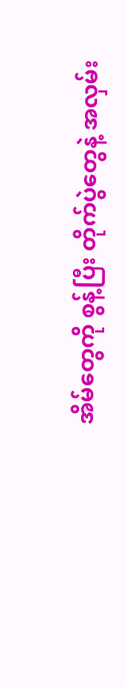အိမ်တွေကို စွန့်ပြီး တိုက်ပွဲတွေနဲ့ အလှမ်း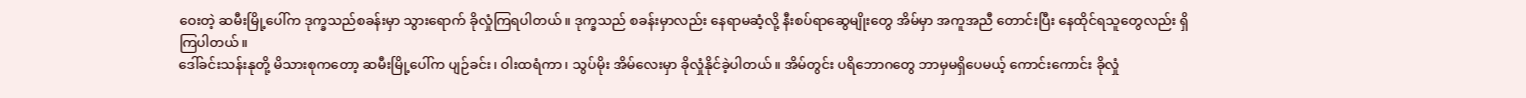ဝေးတဲ့ ဆမီးမြို့ပေါ်က ဒုက္ခသည်စခန်းမှာ သွားရောက် ခိုလှုံကြရပါတယ်။ ဒုက္ခသည် စခန်းမှာလည်း နေရာမဆံ့လို့ နီးစပ်ရာဆွေမျိုးတွေ အိမ်မှာ အကူအညီ တောင်းပြီး နေထိုင်ရသူတွေလည်း ရှိကြပါတယ်။
ဒေါ်ခင်းသန်းနုတို့ မိသားစုကတော့ ဆမီးမြို့ပေါ်က ပျဉ်ခင်း၊ ဝါးထရံကာ၊ သွပ်မိုး အိမ်လေးမှာ ခိုလှုံနိုင်ခဲ့ပါတယ်။ အိမ်တွင်း ပရိဘောဂတွေ ဘာမှမရှိပေမယ့် ကောင်းကောင်း ခိုလှုံ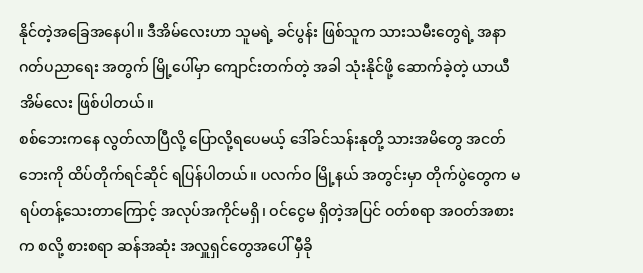နိုင်တဲ့အခြေအနေပါ။ ဒီအိမ်လေးဟာ သူမရဲ့ ခင်ပွန်း ဖြစ်သူက သားသမီးတွေရဲ့ အနာဂတ်ပညာရေး အတွက် မြို့ပေါ်မှာ ကျောင်းတက်တဲ့ အခါ သုံးနိုင်ဖို့ ဆောက်ခဲ့တဲ့ ယာယီ အိမ်လေး ဖြစ်ပါတယ်။
စစ်ဘေးကနေ လွတ်လာပြီလို့ ပြောလို့ရပေမယ့် ဒေါ်ခင်သန်းနုတို့ သားအမိတွေ အငတ်ဘေးကို ထိပ်တိုက်ရင်ဆိုင် ရပြန်ပါတယ်။ ပလက်ဝ မြို့နယ် အတွင်းမှာ တိုက်ပွဲတွေက မရပ်တန့်သေးတာကြောင့် အလုပ်အကိုင်မရှိ၊ ဝင်ငွေမ ရှိတဲ့အပြင် ဝတ်စရာ အဝတ်အစားက စလို့ စားစရာ ဆန်အဆုံး အလှူရှင်တွေအပေါ် မှီခို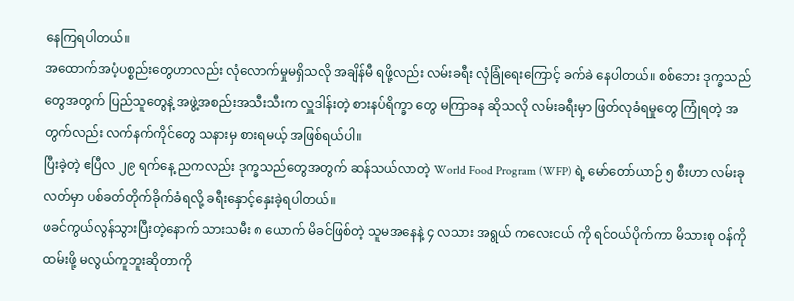နေကြရပါတယ်။
အထောက်အပံ့ပစ္စည်းတွေဟာလည်း လုံလောက်မှုမရှိသလို အချိန်မီ ရဖို့လည်း လမ်းခရီး လုံခြုံရေးကြောင့် ခက်ခဲ နေပါတယ်။ စစ်ဘေး ဒုက္ခသည်တွေအတွက် ပြည်သူတွေနဲ့ အဖွဲ့အစည်းအသီးသီးက လှူဒါန်းတဲ့ စားနပ်ရိက္ခာ တွေ မကြာခန ဆိုသလို လမ်းခရီးမှာ ဖြတ်လုခံရမှုတွေ ကြုံရတဲ့ အတွက်လည်း လက်နက်ကိုင်တွေ သနားမှ စားရမယ့် အဖြစ်ရယ်ပါ။
ပြီးခဲ့တဲ့ ဧပြီလ ၂၉ ရက်နေ့ ညကလည်း ဒုက္ခသည်တွေအတွက် ဆန်သယ်လာတဲ့ World Food Program (WFP) ရဲ့ မော်တော်ယာဉ် ၅ စီးဟာ လမ်းခုလတ်မှာ ပစ်ခတ်တိုက်ခိုက်ခံရလို့ ခရီးနှောင့်နှေးခဲ့ရပါတယ်။
ဖခင်ကွယ်လွန်သွားပြီးတဲ့နောက် သားသမီး ၈ ယောက် မိခင်ဖြစ်တဲ့ သူမအနေနဲ့ ၄ လသား အရွယ် ကလေးငယ် ကို ရင်ဝယ်ပိုက်ကာ မိသားစု ဝန်ကိုထမ်းဖို့ မလွယ်ကူဘူးဆိုတာကို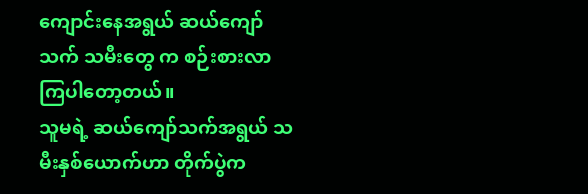ကျောင်းနေအရွယ် ဆယ်ကျော်သက် သမီးတွေ က စဉ်းစားလာကြပါတော့တယ်။
သူမရဲ့ ဆယ်ကျော်သက်အရွယ် သမီးနှစ်ယောက်ဟာ တိုက်ပွဲက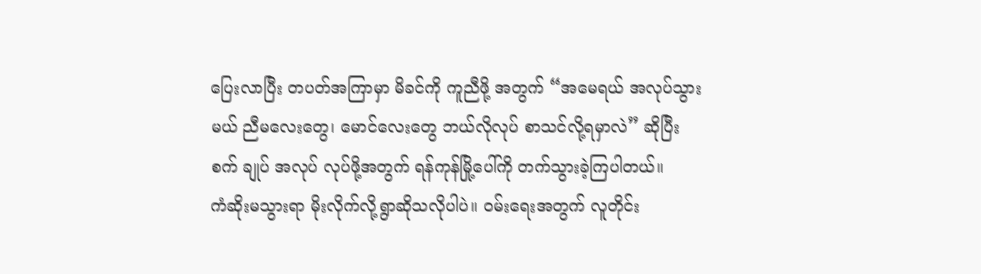ပြေးလာပြီး တပတ်အကြာမှာ မိခင်ကို ကူညီဖို့ အတွက် “အမေရယ် အလုပ်သွားမယ် ညီမလေးတွေ၊ မောင်လေးတွေ ဘယ်လိုလုပ် စာသင်လို့ရမှာလဲ” ဆိုပြီး စက် ချုပ် အလုပ် လုပ်ဖို့အတွက် ရန်ကုန်မြို့ပေါ်ကို တက်သွားခဲ့ကြပါတယ်။
ကံဆိုးမသွားရာ မိုးလိုက်လို့ရွာဆိုသလိုပါပဲ။ ဝမ်းရေးအတွက် လူတိုင်း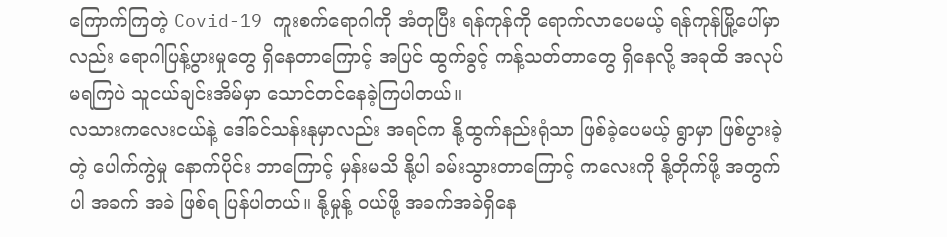ကြောက်ကြတဲ့ Covid-19 ကူးစက်ရောဂါကို အံတုပြီး ရန်ကုန်ကို ရောက်လာပေမယ့် ရန်ကုန်မြို့ပေါ်မှာလည်း ရောဂါပြန့်ပွားမှုတွေ ရှိနေတာကြောင့် အပြင် ထွက်ခွင့် ကန့်သတ်တာတွေ ရှိနေလို့ အခုထိ အလုပ်မရကြပဲ သူငယ်ချင်းအိမ်မှာ သောင်တင်နေခဲ့ကြပါတယ်။
လသားကလေးငယ်နဲ့ ဒေါ်ခင်သန်းနုမှာလည်း အရင်က နို့ထွက်နည်းရုံသာ ဖြစ်ခဲ့ပေမယ့် ရွာမှာ ဖြစ်ပွားခဲ့တဲ့ ပေါက်ကွဲမှု နောက်ပိုင်း ဘာကြောင့် မှန်းမသိ နို့ပါ ခမ်းသွားတာကြောင့် ကလေးကို နို့တိုက်ဖို့ အတွက်ပါ အခက် အခဲ ဖြစ်ရ ပြန်ပါတယ်။ နို့မှုန့် ဝယ်ဖို့ အခက်အခဲရှိနေ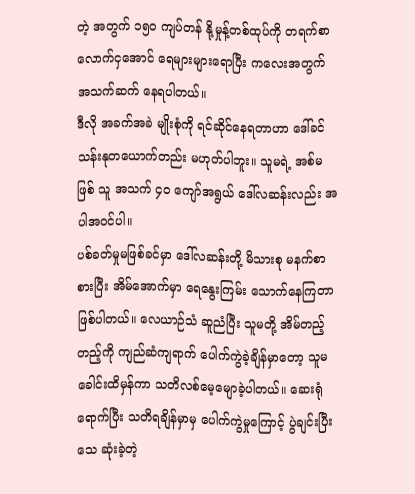တဲ့ အတွက် ၁၅၀ ကျပ်တန် နို့မှုန့်တစ်ထုပ်ကို တရက်စာ လောက်ငှအောင် ရေများများရောပြီး ကလေးအတွက် အသက်ဆက် နေရပါတယ်။
ဒီလို အခက်အခဲ မျိုးစုံကို ရင်ဆိုင်နေရတာဟာ ဒေါ်ခင်သန်းနုတယောက်တည်း မဟုတ်ပါဘူး။ သူမရဲ့ အစ်မဖြစ် သူ အသက် ၄၀ ကျော်အရွယ် ဒေါ်လဆန်းလည်း အပါအဝင်ပါ။
ပစ်ခတ်မှုမဖြစ်ခင်မှာ ဒေါ်လဆန်းတို့ မိသားစု မနက်စာစားပြီး အိမ်အောက်မှာ ရေနွေးကြမ်း သောက်နေကြတာ ဖြစ်ပါတယ်။ လေယာဉ်သံ ဆူညံပြီး သူမတို့ အိမ်တည့်တည့်ကို ကျည်ဆံကျရာက် ပေါက်ကွဲခဲ့ချိန်မှာတော့ သူမ ခေါင်းထိမှန်ကာ သတိလစ်မေ့မျောခဲ့ပါတယ်။ ဆေးရုံရောက်ပြီး သတိရချိန်မှာမှ ပေါက်ကွဲမှုကြောင့် ပွဲချင်းပြီး သေ ဆုံးခဲ့တဲ့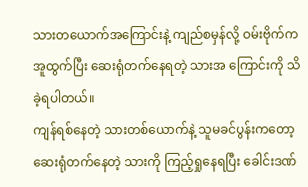သားတယောက်အကြောင်းနဲ့ ကျည်စမှန်လို့ ဝမ်းဗိုက်က အူထွက်ပြီး ဆေးရုံတက်နေရတဲ့ သားအ ကြောင်းကို သိခဲ့ရပါတယ်။
ကျန်ရစ်နေတဲ့ သားတစ်ယောက်နဲ့ သူမခင်ပွန်းကတော့ ဆေးရုံတက်နေတဲ့ သားကို ကြည့်ရှုနေရပြီး ခေါင်းဒဏ်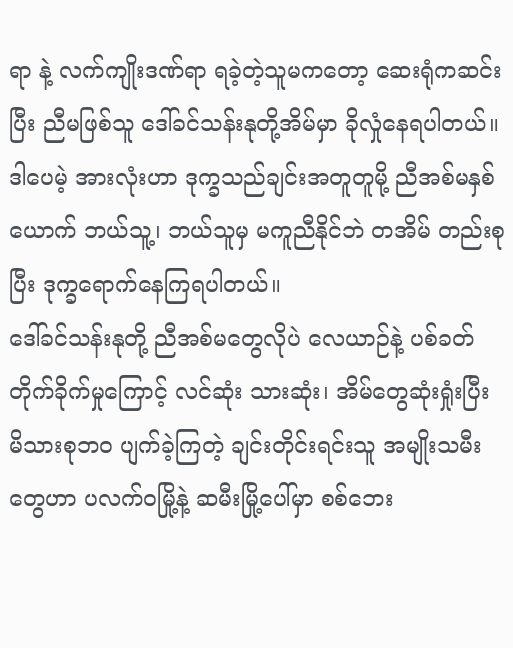ရာ နဲ့ လက်ကျိုးဒဏ်ရာ ရခဲ့တဲ့သူမကတော့ ဆေးရုံကဆင်းပြီး ညီမဖြစ်သူ ဒေါ်ခင်သန်းနုတို့အိမ်မှာ ခိုလှုံနေရပါတယ်။
ဒါပေမဲ့ အားလုံးဟာ ဒုက္ခသည်ချင်းအတူတူမို့ ညီအစ်မနှစ်ယောက် ဘယ်သူ့၊ ဘယ်သူမှ မကူညီနိုင်ဘဲ တအိမ် တည်းစုပြီး ဒုက္ခရောက်နေကြရပါတယ်။
ဒေါ်ခင်သန်းနုတို့ ညီအစ်မတွေလိုပဲ လေယာဉ်နဲ့ ပစ်ခတ်တိုက်ခိုက်မှုကြောင့် လင်ဆုံး သားဆုံး၊ အိမ်တွေဆုံးရှုံးပြီး မိသားစုဘ၀ ပျက်ခဲ့ကြတဲ့ ချင်းတိုင်းရင်းသူ အမျိုးသမီးတွေဟာ ပလက်ဝမြို့နဲ့ ဆမီးမြို့ပေါ်မှာ စစ်ဘေး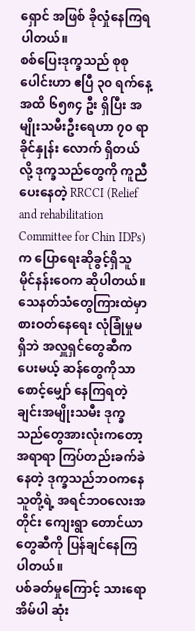ရှောင် အဖြစ် ခိုလှုံနေကြရပါတယ်။
စစ်ပြေးဒုက္ခသည် စုစုပေါင်းဟာ ဧပြီ ၃၀ ရက်နေ့အထိ ၆၅၈၄ ဦး ရှိပြီး အမျိုးသမီးဦးရေဟာ ၇၀ ရာခိုင်နှုန်း လောက် ရှိတယ်လို့ ဒုက္ခသည်တွေကို ကူညီပေးနေတဲ့ RRCCI (Relief and rehabilitation Committee for Chin IDPs) က ပြောရေးဆိုခွင့်ရှိသူ မိုင်နန်းဝေက ဆိုပါတယ်။
သေနတ်သံတွေကြားထဲမှာ စားဝတ်နေရေး လုံခြုံမှုမရှိဘဲ အလှူရှင်တွေဆီကပေးမယ့် ဆန်တွေကိုသာ စောင့်မျှော် နေကြရတဲ့ ချင်းအမျိုးသမီး ဒုက္ခသည်တွေအားလုံးကတော့ အရာရာ ကြပ်တည်းခက်ခဲနေတဲ့ ဒုက္ခသည်ဘဝကနေ သူတို့ရဲ့ အရင်ဘဝလေးအတိုင်း ကျေးရွာ တောင်ယာတွေဆီကို ပြန်ချင်နေကြပါတယ်။
ပစ်ခတ်မှုကြောင့် သားရော အိမ်ပါ ဆုံး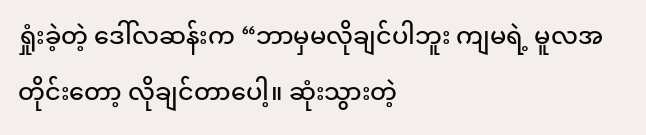ရှုံးခဲ့တဲ့ ဒေါ်လဆန်းက “ဘာမှမလိုချင်ပါဘူး ကျမရဲ့ မူလအတိုင်းတော့ လိုချင်တာပေါ့။ ဆုံးသွားတဲ့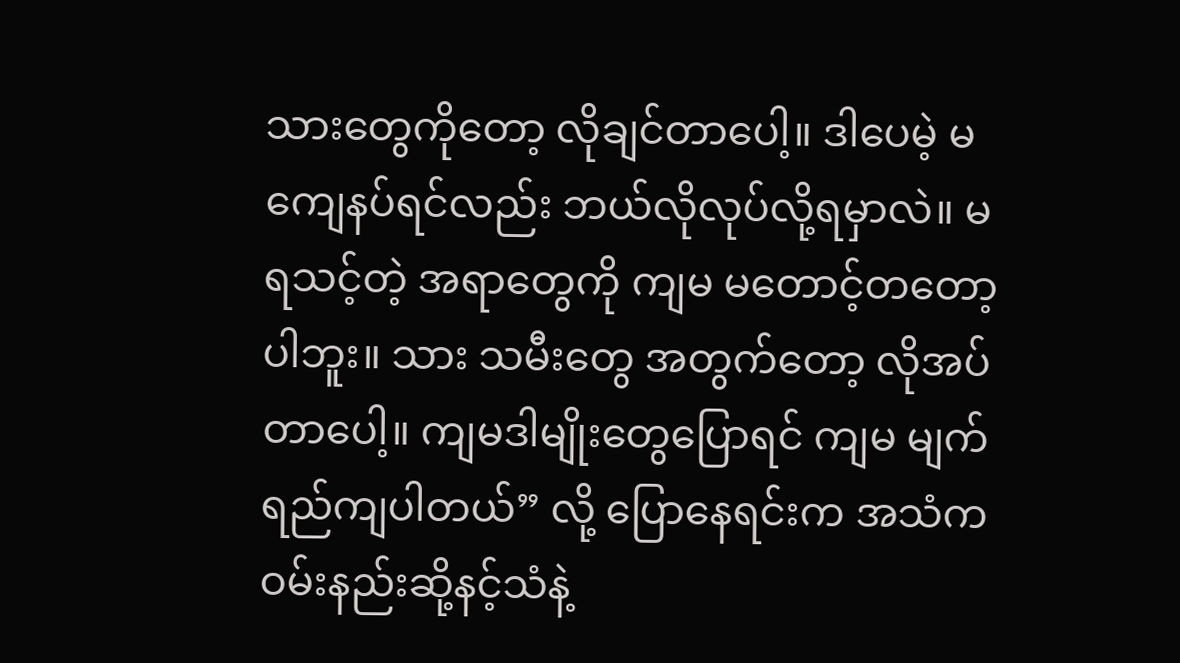သားတွေကိုတော့ လိုချင်တာပေါ့။ ဒါပေမဲ့ မကျေနပ်ရင်လည်း ဘယ်လိုလုပ်လို့ရမှာလဲ။ မရသင့်တဲ့ အရာတွေကို ကျမ မတောင့်တတော့ပါဘူး။ သား သမီးတွေ အတွက်တော့ လိုအပ်တာပေါ့။ ကျမဒါမျိုးတွေပြောရင် ကျမ မျက်ရည်ကျပါတယ်” လို့ ပြောနေရင်းက အသံကဝမ်းနည်းဆို့နင့်သံနဲ့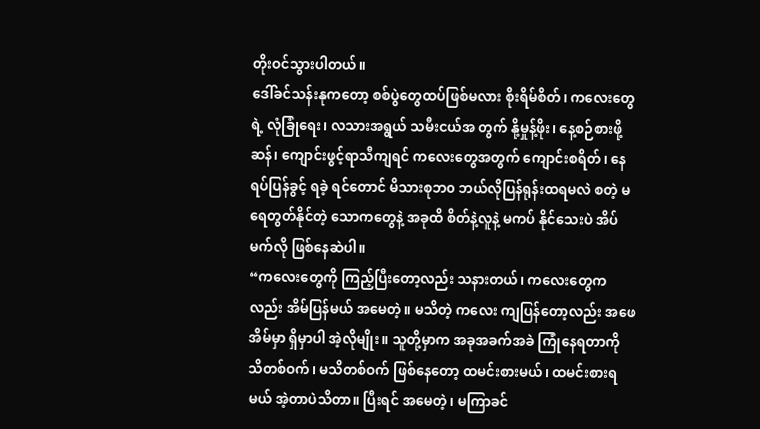တိုးဝင်သွားပါတယ်။
ဒေါ်ခင်သန်းနုကတော့ စစ်ပွဲတွေထပ်ဖြစ်မလား စိုးရိမ်စိတ်၊ ကလေးတွေရဲ့ လုံခြုံရေး၊ လသားအရွယ် သမီးငယ်အ တွက် နို့မှုန့်ဖိုး၊ နေ့စဉ်စားဖို့ ဆန်၊ ကျောင်းဖွင့်ရာသီကျရင် ကလေးတွေအတွက် ကျောင်းစရိတ်၊ နေရပ်ပြန်ခွင့် ရခဲ့ ရင်တောင် မိသားစုဘ၀ ဘယ်လိုပြန်ရုန်းထရမလဲ စတဲ့ မရေတွတ်နိုင်တဲ့ သောကတွေနဲ့ အခုထိ စိတ်နဲ့လူနဲ့ မကပ် နိုင်သေးပဲ အိပ်မက်လို ဖြစ်နေဆဲပါ။
“ကလေးတွေကို ကြည့်ပြီးတော့လည်း သနားတယ်၊ ကလေးတွေကလည်း အိမ်ပြန်မယ် အမေတဲ့။ မသိတဲ့ ကလေး ကျပြန်တော့လည်း အဖေအိမ်မှာ ရှိမှာပါ အဲ့လိုမျိုး။ သူတို့မှာက အခုအခက်အခဲ ကြုံနေရတာကို သိတစ်ဝက်၊ မသိတစ်ဝက် ဖြစ်နေတော့ ထမင်းစားမယ်၊ ထမင်းစားရမယ် အဲ့တာပဲသိတာ။ ပြီးရင် အမေတဲ့၊ မကြာခင်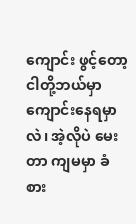ကျောင်း ဖွင့်တော့ ငါတို့ဘယ်မှာ ကျောင်းနေရမှာလဲ၊ အဲ့လိုပဲ မေးတာ ကျမမှာ ခံစား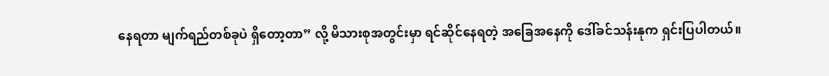နေရတာ မျက်ရည်တစ်ခုပဲ ရှိတော့တာ” လို့ မိသားစုအတွင်းမှာ ရင်ဆိုင်နေရတဲ့ အခြေအနေကို ဒေါ်ခင်သန်းနုက ရှင်းပြပါတယ်။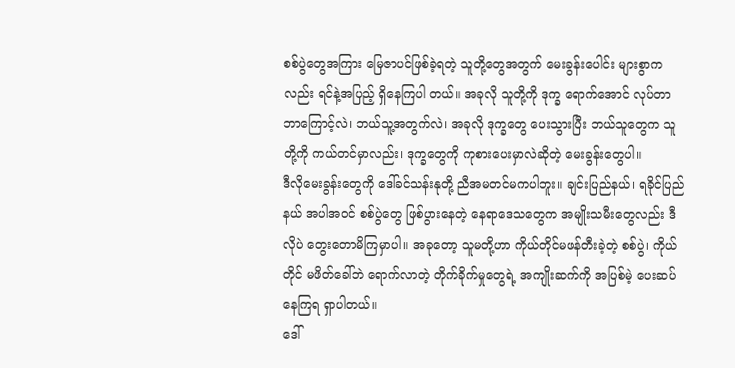စစ်ပွဲတွေအကြား မြေဇာပင်ဖြစ်ခဲ့ရတဲ့ သူတို့တွေအတွက် မေးခွန်းပေါင်း များစွာကလည်း ရင်နဲ့အပြည့် ရှိနေကြပါ တယ်။ အခုလို သူတို့ကို ဒုက္ခ ရောက်အောင် လုပ်တာ ဘာကြောင့်လဲ၊ ဘယ်သူ့အတွက်လဲ၊ အခုလို ဒုက္ခတွေ ပေးသွားပြီး ဘယ်သူတွေက သူတို့ကို ကယ်တင်မှာလည်း၊ ဒုက္ခတွေကို ကုစားပေးမှာလဲဆိုတဲ့ မေးခွန်းတွေပါ။
ဒီလိုမေးခွန်းတွေကို ဒေါ်ခင်သန်းနုတို့ ညီအမတင်မကပါဘူး။ ချင်းပြည်နယ်၊ ရခိုင်ပြည်နယ် အပါအဝင် စစ်ပွဲတွေ ဖြစ်ပွားနေတဲ့ နေရာဒေသတွေက အမျိုးသမီးတွေလည်း ဒီလိုပဲ တွေးတောမိကြမှာပါ။ အခုတော့ သူမတို့ဟာ ကိုယ်တိုင်မဖန်တီးခဲ့တဲ့ စစ်ပွဲ၊ ကိုယ်တိုင် မဖိတ်ခေါ်ဘဲ ရောက်လာတဲ့ တိုက်ခိုက်မှုတွေရဲ့ အကျိုးဆက်ကို အပြစ်မဲ့ ပေးဆပ်နေကြရ ရှာပါတယ်။
ဒေါ်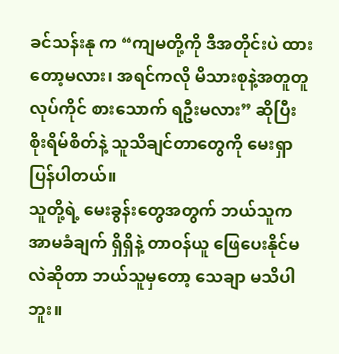ခင်သန်းနု က “ကျမတို့ကို ဒီအတိုင်းပဲ ထားတော့မလား၊ အရင်ကလို မိသားစုနဲ့အတူတူ လုပ်ကိုင် စားသောက် ရဦးမလား” ဆိုပြီး စိုးရိမ်စိတ်နဲ့ သူသိချင်တာတွေကို မေးရှာပြန်ပါတယ်။
သူတို့ရဲ့ မေးခွန်းတွေအတွက် ဘယ်သူက အာမခံချက် ရှိရှိနဲ့ တာဝန်ယူ ဖြေပေးနိုင်မလဲဆိုတာ ဘယ်သူမှတော့ သေချာ မသိပါဘူး။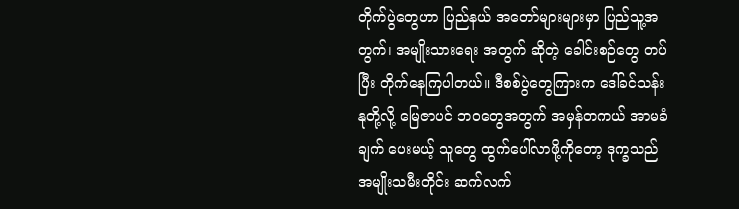တိုက်ပွဲတွေဟာ ပြည်နယ် အတော်များများမှာ ပြည်သူ့အတွက်၊ အမျိုးသားရေး အတွက် ဆိုတဲ့ ခေါင်းစဉ်တွေ တပ်ပြီး တိုက်နေကြပါတယ်။ ဒီစစ်ပွဲတွေကြားက ဒေါ်ခင်သန်းနုတို့လို့ မြေဇာပင် ဘဝတွေအတွက် အမှန်တကယ် အာမခံချက် ပေးမယ့် သူတွေ ထွက်ပေါ်လာဖို့ကိုတော့ ဒုက္ခသည်အမျိုးသမီးတိုင်း ဆက်လက်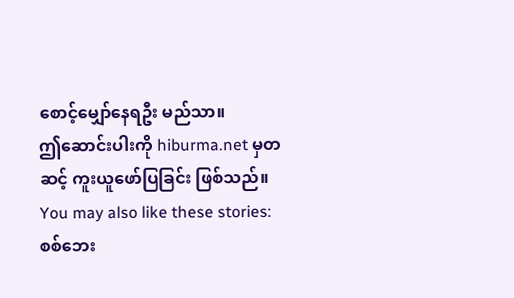စောင့်မျှော်နေရဦး မည်သာ။
ဤဆောင်းပါးကို hiburma.net မှတဆင့် ကူးယူဖော်ပြခြင်း ဖြစ်သည်။
You may also like these stories:
စစ်ဘေး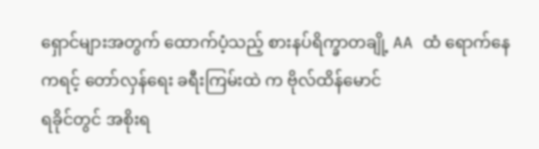ရှောင်များအတွက် ထောက်ပံ့သည့် စားနပ်ရိက္ခာတချို့ AA ထံ ရောက်နေ
ကရင့် တော်လှန်ရေး ခရီးကြမ်းထဲ က ဗိုလ်ထိန်မောင်
ရခိုင်တွင် အစိုးရ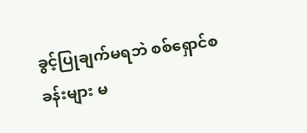ခွင့်ပြုချက်မရဘဲ စစ်ရှောင်စခန်းများ မ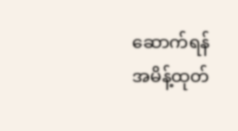ဆောက်ရန် အမိန့်ထုတ်